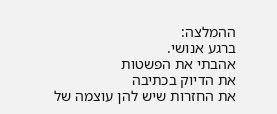ההמלצה:
ברגע אנושי.
אהבתי את הפשטות
את הדיוק בכתיבה
את החזרות שיש להן עוצמה של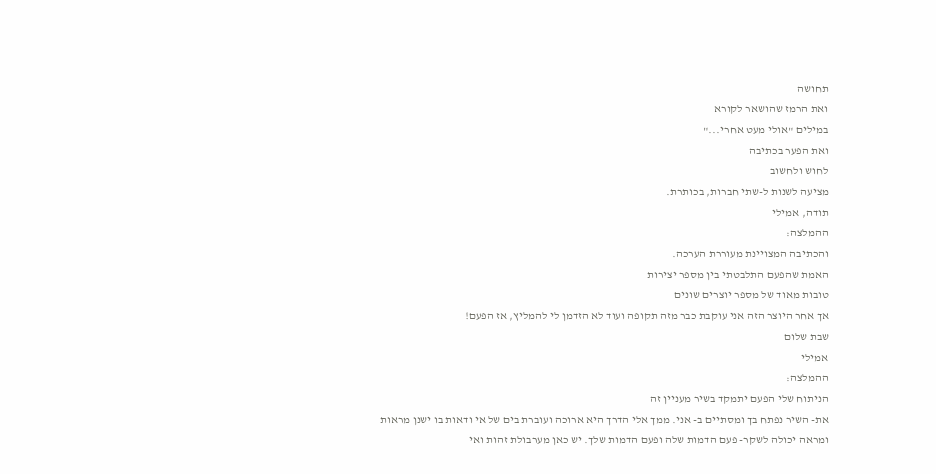תחושה
ואת הרמז שהושאר לקורא
במילים "אולי מעט אחרי..."
ואת הפער בכתיבה
לחוש ולחשוב
מציעה לשנות ל-שתי חברות, בכותרת.
תודה, אמילי
ההמלצה:
והכתיבה המצויינת מעוררת הערכה.
האמת שהפעם התלבטתי בין מספר יצירות
טובות מאוד של מספר יוצרים שונים
אך אחר היוצר הזה אני עוקבת כבר מזה תקופה ועוד לא הזדמן לי להמליץ, אז הפעם!
שבת שלום
אמילי
ההמלצה:
הניתוח שלי הפעם יתמקד בשיר מעניין זה
את- השיר נפתח בך ומסתיים ב- אני. ממך אלי הדרך היא ארוכה ועוברת בים של אי ודאות בו ישנן מראות
ומראה יכולה לשקר- פעם הדמות שלה ופעם הדמות שלך. יש כאן מערבולת זהות ואי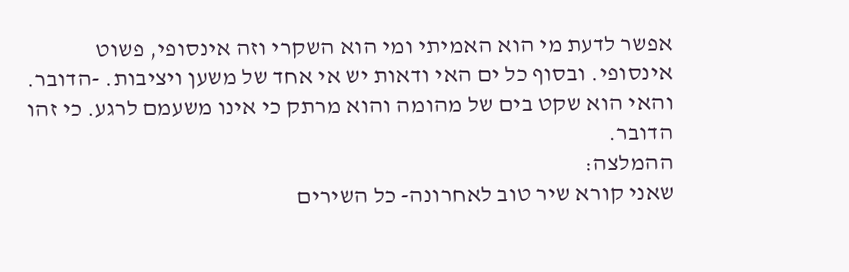אפשר לדעת מי הוא האמיתי ומי הוא השקרי וזה אינסופי, פשוט אינסופי. ובסוף כל ים האי ודאות יש אי אחד של משען ויציבות. -הדובר.
והאי הוא שקט בים של מהומה והוא מרתק כי אינו משעמם לרגע. כי זהו הדובר.
ההמלצה:
שאני קורא שיר טוב לאחרונה- כל השירים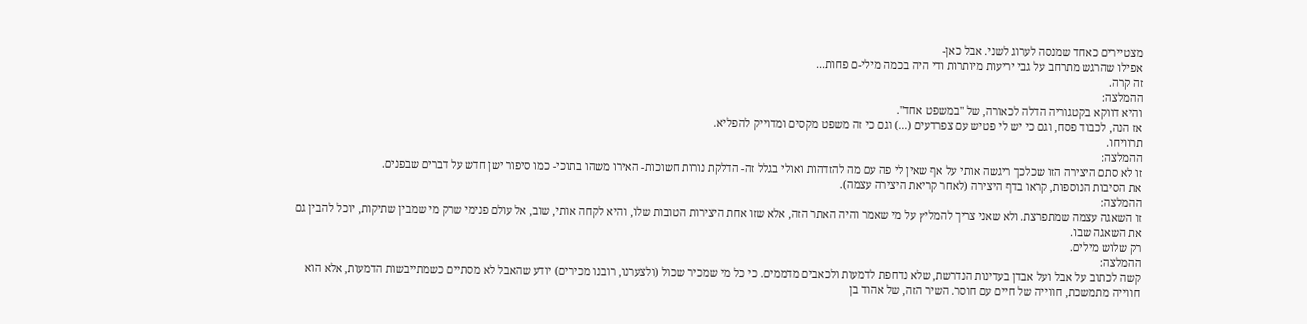מצטיירים כאחד שמנסה לערוג לשני. אבל כאן-
אפילו שהרגש מתרחב על גבי יריעות מיותרות ודי היה בכמה מילי-ם פחות...
זה קרה.
ההמלצה:
והיא דווקא בקטגוריה הדלה לכאורה, של "במשפט אחד".
אז הנה, לכבוד פסח, וגם כי יש לי פטיש עם צפרדעים (...) וגם כי זה משפט מקסים ומדוייק להפליא.
תרוויחו.
ההמלצה:
זו לא סתם היצירה הזו שכלכך ריגשה אותי על אף שאין לי פה עם מה להזדהות ואולי בגלל זה- הדלקת נורות חשוכות- האירו משהו בתוכי- כמו סיפור ישן חדש על דברים שבפנים.
את הסיבות הנוספות, קראו בדף היצירה (לאחר קריאת היצירה עצמה).
ההמלצה:
זו השאגה עצמה שמתפרצת. ולא שאני צריך להמליץ על מי שאמר והיה האתר הזה, אלא שזו אחת היצירות הטובות שלו, והיא לקחה אותי, שוב, אל עולם פנימי שרק מי שמבין שתיקות, יוכל להבין גם את השאגה שבו.
רק שלוש מילים.
ההמלצה:
קשה לכתוב על אבל ועל אבדן בעדינות הנדרשת, שלא נדחפת לדמעות ולכאבים מדממים. כי כל מי שמכיר שכול (ולצערנו, רובנו מכירים) יודע שהאבל לא מסתיים כשמתייבשות הדמעות, אלא הוא חווייה מתמשכת, חווייה של חיים עם חוסר. השיר הזה, של אהוד בן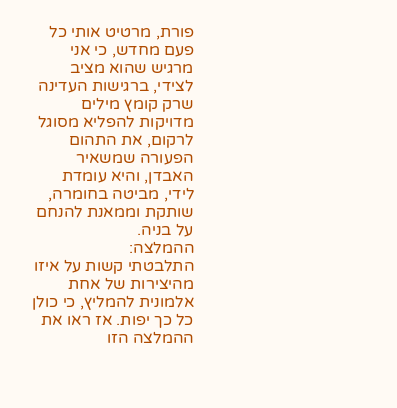פורת, מרטיט אותי כל פעם מחדש, כי אני מרגיש שהוא מציב לצידי, ברגישות העדינה שרק קומץ מילים מדויקות להפליא מסוגל לרקום, את התהום הפעורה שמשאיר האבדן, והיא עומדת לידי, מביטה בחומרה, שותקת וממאנת להנחם על בניה.
ההמלצה:
התלבטתי קשות על איזו מהיצירות של אחת אלמונית להמליץ, כי כולן כל כך יפות. אז ראו את ההמלצה הזו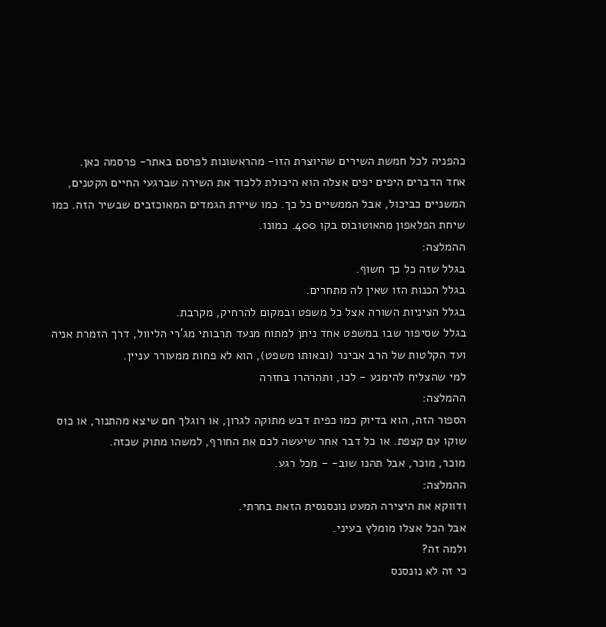כהפניה לכל חמשת השירים שהיוצרת הזו- מהראשונות לפרסם באתר- פרסמה כאן.
אחד הדברים היפים יפים אצלה הוא היכולת ללכוד את השירה שברגעי החיים הקטנים, המשניים כביכול, אבל הממשיים כל כך. כמו שיירת הגמדים המאוכזבים שבשיר הזה. כמו שיחת הפלאפון מהאוטובוס בקו 400. כמונו.
ההמלצה:
בגלל שזה כל כך חשוף.
בגלל הכנות הזו שאין לה מתחרים.
בגלל הציניות השורה אצל כל משפט ובמקום להרחיק, מקרבת.
בגלל שסיפור שבו במשפט אחד ניתן למתוח מנעד תרבותי מג'רי הליוול, דרך הזמרת אניה ועד הקלטות של הרב אבינר (ובאותו משפט), הוא לא פחות ממעורר עניין.
למי שהצליח להימנע - לכו, ותהרהרו בחזרה
ההמלצה:
הספור הזה, הוא בדיוק כמו כפית דבש מתוקה לגרון, או רוגלך חם שיצא מהתנור, או כוס שוקו עם קצפת. או כל דבר אחר שיעשה לכם את החורף, למשהו מתוק שכזה.
מוכר, מוכר, אבל תהנו שוב- - מכל רגע.
ההמלצה:
ודווקא את היצירה המעט נונסנסית הזאת בחרתי.
אבל הכל אצלו מומלץ בעיני.
ולמה זה?
כי זה לא נונסנס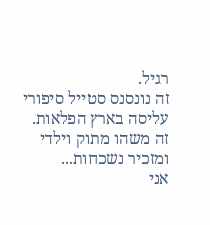רגיל.
זה נונסנס סטייל סיפורי עליסה בארץ הפלאות.
זה משהו מתוק וילדי ומזכיר נשכחות...
אני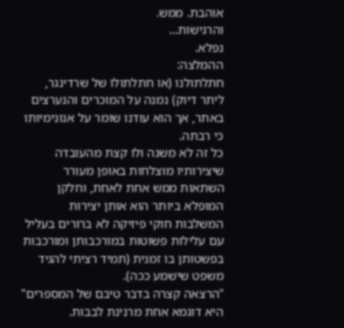אוהבת. ממש.
והרגישות...
נפלא.
ההמלצה:
חתלתולנו (או חתלתולו של שרדינגר, ליתר דיוק) נמנה על המוכרים והנערצים באתר, אך הוא עודנו שומר על אנונימיותו כי רבתה.
כל זה לא משנה ולו קצת מהעובדה שיצירותיו מוצלחות באופן מעורר השתאות ממש אחת לאחת, וחלקן המופלא ביותר הוא אותן יצירות המשלבות חוקי פיזיקה לא ברורים בעליל עם עלילות פשוטות במורכבותן ומורכבות בפשטותן בו זמנית (תמיד רציתי להגיד משפט שישמע ככה).
"הרצאה קצרה בדבר טיבם של המספרים" היא דוגמא אחת מרנינת לבבות.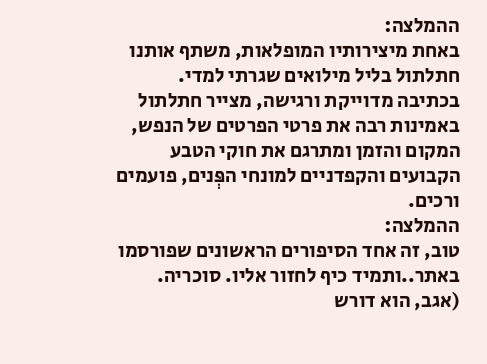ההמלצה:
באחת מיצירותיו המופלאות, משתף אותנו חתלתול בליל מילואים שגרתי למדי. בכתיבה מדוייקת ורגישה, מצייר חתלתול באמינות רבה את פרטי הפרטים של הנפש, המקום והזמן ומתרגם את חוקי הטבע הקבועים והקפדניים למונחי הפְּנים, פועמים ורכים.
ההמלצה:
טוב, זה אחד הסיפורים הראשונים שפורסמו באתר..ותמיד כיף לחזור אליו. סוכריה.
(אגב, הוא דורש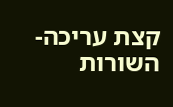קצת עריכה- השורות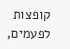קופצות לפעמים,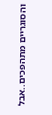והסוגריים מתהפכים..אבל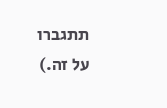תתגברו על זה.)